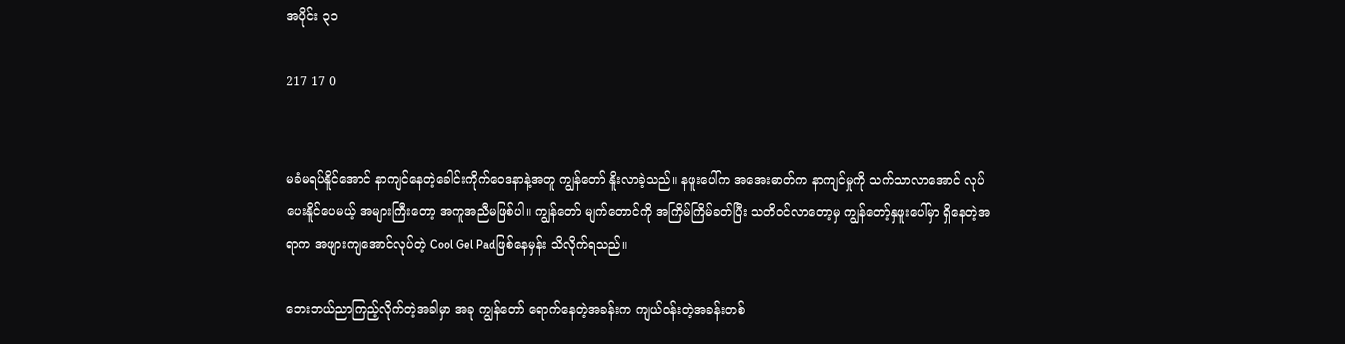အပိုင်း ၃၁

217 17 0


မခံမရပ်နိူင်အောင် နာကျင်နေတဲ့ခေါင်းကိုက်ဝေဒနာနဲ့အတူ ကျွန်တော် နိူးလာခဲ့သည်။ နဖူးပေါ်က အအေးဓာတ်က နာကျင်မှုကို သက်သာလာအောင် လုပ်ပေးနိူင်ပေမယ့် အများကြီးတော့ အကူအညီမဖြစ်ပါ။ ကျွန်တော် မျက်တောင်ကို အကြိမ်ကြိမ်ခတ်ပြီး သတိဝင်လာတော့မှ ကျွန်တော့်နှဖူးပေါ်မှာ ရှိနေတဲ့အရာက အဖျားကျအောင်လုပ်တဲ့ Cool Gel Padဖြစ်နေမှန်း သိလိုက်ရသည်။

ဘေးဘယ်ညာကြည့်လိုက်တဲ့အခါမှာ အခု ကျွန်တော် ရောက်နေတဲ့အခန်းက ကျယ်ဝန်းတဲ့အခန်းတစ်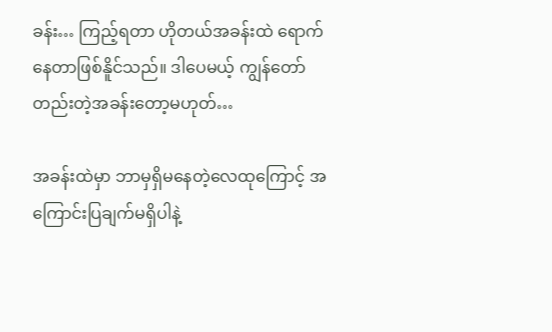ခန်း… ကြည့်ရတာ ဟိုတယ်အခန်းထဲ ရောက်နေတာဖြစ်နိူင်သည်။ ဒါပေမယ့် ကျွန်တော် တည်းတဲ့အခန်းတော့မဟုတ်…

အခန်းထဲမှာ ဘာမှရှိမနေတဲ့လေထုကြောင့် အကြောင်းပြချက်မရှိပါနဲ့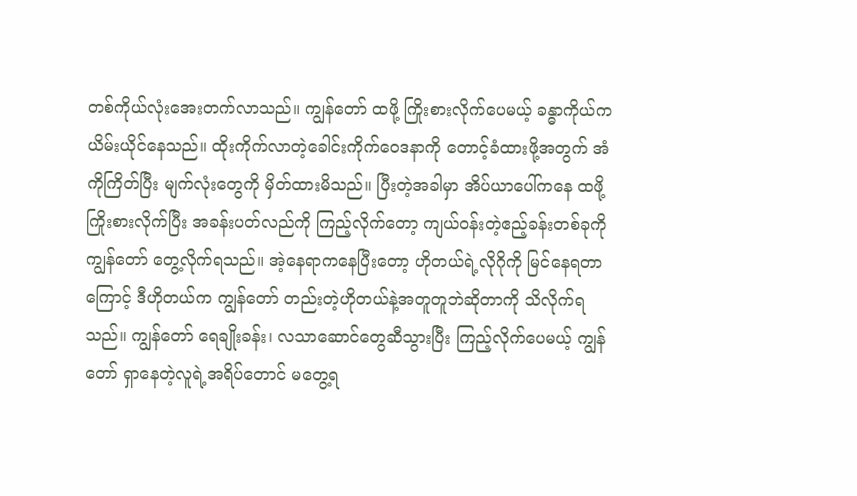တစ်ကိုယ်လုံးအေးတက်လာသည်။ ကျွန်တော် ထဖို့ ကြိုးစားလိုက်ပေမယ့် ခန္ဓာကိုယ်က ယိမ်းယိုင်နေသည်။ ထိုးကိုက်လာတဲ့ခေါင်းကိုက်ဝေဒနာကို တောင့်ခံထားဖို့အတွက် အံကိုကြိတ်ပြီး မျက်လုံးတွေကို မှိတ်ထားမိသည်။ ပြီးတဲ့အခါမှာ အိပ်ယာပေါ်ကနေ ထဖို့ကြိုးစားလိုက်ပြီး အခန်းပတ်လည်ကို ကြည့်လိုက်တော့ ကျယ်ဝန်းတဲ့ဧည့်ခန်းတစ်ခုကို ကျွန်တော် တွေ့လိုက်ရသည်။ အဲ့နေရာကနေပြီးတော့ ဟိုတယ်ရဲ့လိုဂိုကို မြင်နေရတာကြောင့် ဒီဟိုတယ်က ကျွန်တော် တည်းတဲ့ဟိုတယ်နဲ့အတူတူဘဲဆိုတာကို သိလိုက်ရသည်။ ကျွန်တော် ရေချိုးခန်း၊ လသာဆောင်တွေဆီသွားပြီး ကြည့်လိုက်ပေမယ့် ကျွန်တော် ရှာနေတဲ့လူရဲ့အရိပ်တောင် မတွေ့ရ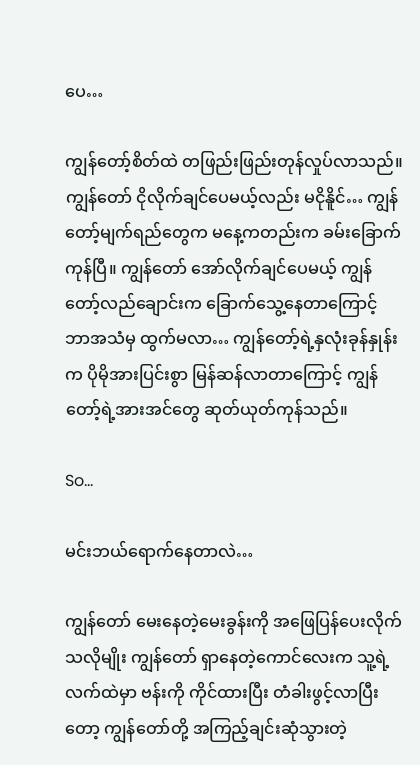ပေ…

ကျွန်တော့်စိတ်ထဲ တဖြည်းဖြည်းတုန်လှုပ်လာသည်။ ကျွန်တော် ငိုလိုက်ချင်ပေမယ့်လည်း မငိုနိူင်… ကျွန်တော့်မျက်ရည်တွေက မနေ့ကတည်းက ခမ်းခြောက်ကုန်ပြီ။ ကျွန်တော် အော်လိုက်ချင်ပေမယ့် ကျွန်တော့်လည်ချောင်းက ခြောက်သွေ့နေတာကြောင့် ဘာအသံမှ ထွက်မလာ… ကျွန်တော့်ရဲ့နှလုံးခုန်နှုန်းက ပိုမိုအားပြင်းစွာ မြန်ဆန်လာတာကြောင့် ကျွန်တော့်ရဲ့အားအင်တွေ ဆုတ်ယုတ်ကုန်သည်။

So…

မင်းဘယ်ရောက်နေတာလဲ…

ကျွန်တော် မေးနေတဲ့မေးခွန်းကို အဖြေပြန်ပေးလိုက်သလိုမျိုး ကျွန်တော် ရှာနေတဲ့ကောင်လေးက သူ့ရဲ့လက်ထဲမှာ ဗန်းကို ကိုင်ထားပြီး တံခါးဖွင့်လာပြီးတော့ ကျွန်တော်တို့ အကြည့်ချင်းဆုံသွားတဲ့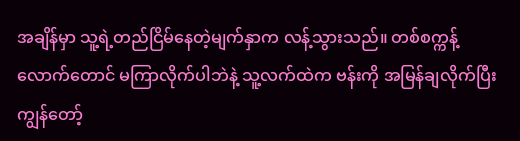အချိန်မှာ သူ့ရဲ့တည်ငြိမ်နေတဲ့မျက်နှာက လန့်သွားသည်။ တစ်စက္ကန့်လောက်တောင် မကြာလိုက်ပါဘဲနဲ့ သူ့လက်ထဲက ဗန်းကို အမြန်ချလိုက်ပြီး ကျွန်တော့်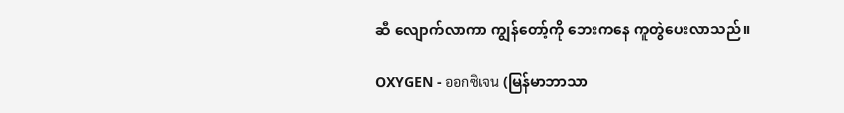ဆီ လျောက်လာကာ ကျွန်တော့်ကို ဘေးကနေ ကူတွဲပေးလာသည်။

OXYGEN - ออกซิเจน (မြန်မာဘာသာ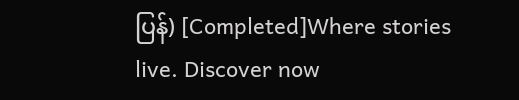ပြန်) [Completed]Where stories live. Discover now